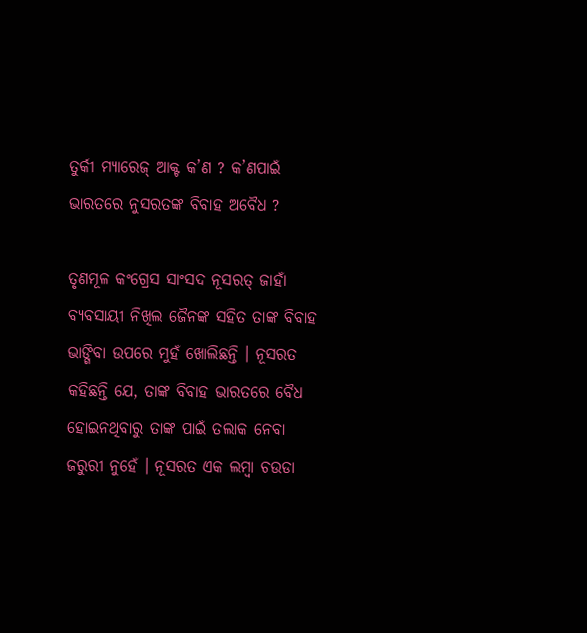ତୁର୍କୀ ମ୍ୟାରେଜ୍ ଆକ୍ଟ କ’ଣ ? କ’ଣପାଇଁ ଭାରତରେ ନୁସରତଙ୍କ ବିବାହ ଅବୈଧ ?

ତୃଣମୂଳ କଂଗ୍ରେସ ସାଂସଦ ନୂସରତ୍ ଜାହାଁ ବ୍ୟବସାୟୀ ନିଖିଲ ଜୈନଙ୍କ ସହିତ ତାଙ୍କ ବିବାହ ଭାଙ୍ଗିବା ଉପରେ ମୁହଁ ଖୋଲିଛନ୍ତି । ନୂସରତ କହିଛନ୍ତି ଯେ, ତାଙ୍କ ବିବାହ ଭାରତରେ ବୈଧ ହୋଇନଥିବାରୁ ତାଙ୍କ ପାଇଁ ତଲାକ ନେବା ଜରୁରୀ ନୁହେଁ । ନୂସରତ ଏକ ଲମ୍ବା ଚଉଡା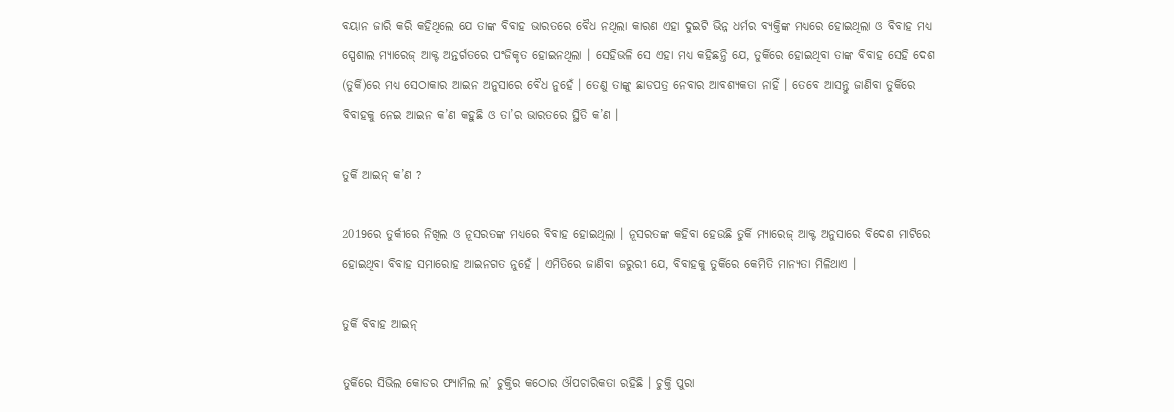ବୟାନ ଜାରି କରି କହିଥିଲେ ଯେ ତାଙ୍କ ବିବାହ ଭାରତରେ ବୈଧ ନଥିଲା କାରଣ ଏହା ଦୁଇଟି ଭିନ୍ନ ଧର୍ମର ବ୍ୟକ୍ତିଙ୍କ ମଧ୍ୟରେ ହୋଇଥିଲା ଓ ବିବାହ ମଧ୍ୟ ସ୍ପେଶାଲ ମ୍ୟାରେଜ୍ ଆକ୍ଟ ଅନ୍ତର୍ଗତରେ ପଂଜିକୃତ ହୋଇନଥିଲା । ସେହିଭଳି ସେ ଏହା ମଧ୍ୟ କହିଛନ୍ତି ଯେ, ତୁର୍କିରେ ହୋଇଥିବା ତାଙ୍କ ବିବାହ ସେହି ଦେଶ (ତୁର୍କି)ରେ ମଧ୍ୟ ସେଠାକାର ଆଇନ ଅନୁସାରେ ବୈଧ ନୁହେଁ । ତେଣୁ ତାଙ୍କୁ ଛାଡପତ୍ର ନେବାର ଆବଶ୍ୟକତା ନାହିଁ । ତେବେ ଆସନ୍ତୁ ଜାଣିବା ତୁର୍କିରେ ବିବାହକୁ ନେଇ ଆଇନ କ’ଣ କହୁଛି ଓ ତା’ର ଭାରତରେ ସ୍ଥିତି କ’ଣ ।

ତୁର୍କି ଆଇନ୍ କ’ଣ ?

2019ରେ ତୁର୍କୀରେ ନିଖିଲ ଓ ନୂସରତଙ୍କ ମଧ୍ୟରେ ବିବାହ ହୋଇଥିଲା । ନୂସରତଙ୍କ କହିବା ହେଉଛି ତୁର୍କି ମ୍ୟାରେଜ୍ ଆକ୍ଟ ଅନୁସାରେ ବିଦେଶ ମାଟିରେ ହୋଇଥିବା ବିବାହ ସମାରୋହ ଆଇନଗତ ନୁହେଁ । ଏମିତିରେ ଜାଣିବା ଜରୁରୀ ଯେ, ବିବାହକୁ ତୁର୍କିରେ କେମିତି ମାନ୍ୟତା ମିଳିଥାଏ ।

ତୁର୍କି ବିବାହ ଆଇନ୍

ତୁର୍କିରେ ସିଭିଲ କୋଡର ଫ୍ୟାମିଲ ଲ’ ଚୁକ୍ତିର କଠୋର ଔପଚାରିକତା ରହିଛି । ଚୁକ୍ତି ପୁରା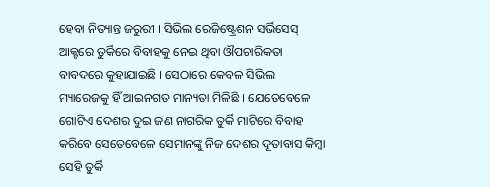ହେବା ନିତ୍ୟାନ୍ତ ଜରୁରୀ । ସିଭିଲ ରେଜିଷ୍ଟ୍ରେଶନ ସର୍ଭିସେସ୍ ଆକ୍ଟରେ ତୁର୍କିରେ ବିବାହକୁ ନେଇ ଥିବା ଔପଚାରିକତା ବାବଦରେ କୁହାଯାଇଛି । ସେଠାରେ କେବଳ ସିଭିଲ ମ୍ୟାରେଜକୁ ହିଁ ଆଇନଗତ ମାନ୍ୟତା ମିଳିଛି । ଯେତେବେଳେ ଗୋଟିଏ ଦେଶର ଦୁଇ ଜଣ ନାଗରିକ ତୁର୍କି ମାଟିରେ ବିବାହ କରିବେ ସେତେବେଳେ ସେମାନଙ୍କୁ ନିଜ ଦେଶର ଦୂତାବାସ କିମ୍ବା ସେହି ତୁର୍କି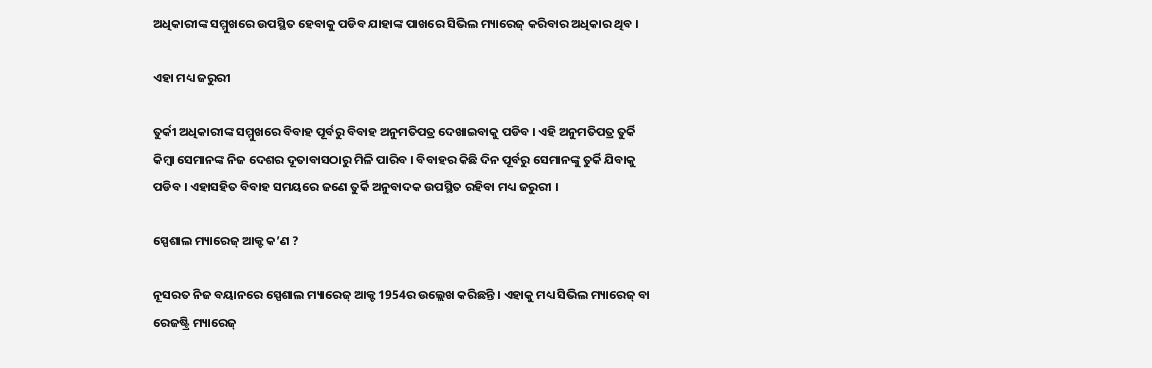ଅଧିକାରୀଙ୍କ ସମ୍ମୁଖରେ ଉପସ୍ଥିତ ହେବାକୁ ପଡିବ ଯାହାଙ୍କ ପାଖରେ ସିଭିଲ ମ୍ୟାରେଜ୍ କରିବାର ଅଧିକାର ଥିବ ।

ଏହା ମଧ୍ୟ ଜରୁରୀ

ତୁର୍କୀ ଅଧିକାରୀଙ୍କ ସମ୍ମୁଖରେ ବିବାହ ପୂର୍ବରୁ ବିବାହ ଅନୁମତିପତ୍ର ଦେଖାଇବାକୁ ପଡିବ । ଏହି ଅନୁମତିପତ୍ର ତୁର୍କି କିମ୍ବା ସେମାନଙ୍କ ନିଜ ଦେଶର ଦୂତାବାସଠାରୁ ମିଳି ପାରିବ । ବିବାହର କିଛି ଦିନ ପୂର୍ବରୁ ସେମାନଙ୍କୁ ତୁର୍କି ଯିବାକୁ ପଡିବ । ଏହାସହିତ ବିବାହ ସମୟରେ ଜଣେ ତୁର୍କି ଅନୁବାଦକ ଉପସ୍ଥିତ ରହିବା ମଧ୍ୟ ଜରୁରୀ ।

ସ୍ପେଶାଲ ମ୍ୟାରେଜ୍ ଆକ୍ଟ କ’ଣ ?

ନୂସରତ ନିଜ ବୟାନରେ ସ୍ପେଶାଲ ମ୍ୟାରେଜ୍ ଆକ୍ଟ 1954ର ଉଲ୍ଲେଖ କରିଛନ୍ତି । ଏହାକୁ ମଧ୍ୟ ସିଭିଲ ମ୍ୟାରେଜ୍ ବା ରେଜଷ୍ଟ୍ରି ମ୍ୟାରେଜ୍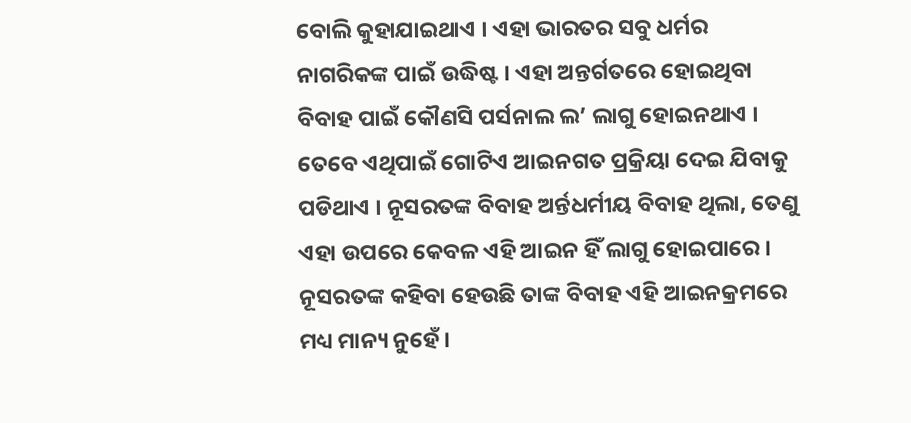ବୋଲି କୁହାଯାଇଥାଏ । ଏହା ଭାରତର ସବୁ ଧର୍ମର ନାଗରିକଙ୍କ ପାଇଁ ଉଦ୍ଧିଷ୍ଟ । ଏହା ଅନ୍ତର୍ଗତରେ ହୋଇଥିବା ବିବାହ ପାଇଁ କୌଣସି ପର୍ସନାଲ ଲ’ ଲାଗୁ ହୋଇନଥାଏ । ତେବେ ଏଥିପାଇଁ ଗୋଟିଏ ଆଇନଗତ ପ୍ରକ୍ରିୟା ଦେଇ ଯିବାକୁ ପଡିଥାଏ । ନୂସରତଙ୍କ ବିବାହ ଅର୍ନ୍ତଧର୍ମୀୟ ବିବାହ ଥିଲା, ତେଣୁ ଏହା ଉପରେ କେବଳ ଏହି ଆଇନ ହିଁ ଲାଗୁ ହୋଇପାରେ । ନୂସରତଙ୍କ କହିବା ହେଉଛି ତାଙ୍କ ବିବାହ ଏହି ଆଇନକ୍ରମରେ ମଧ୍ୟ ମାନ୍ୟ ନୁହେଁ ।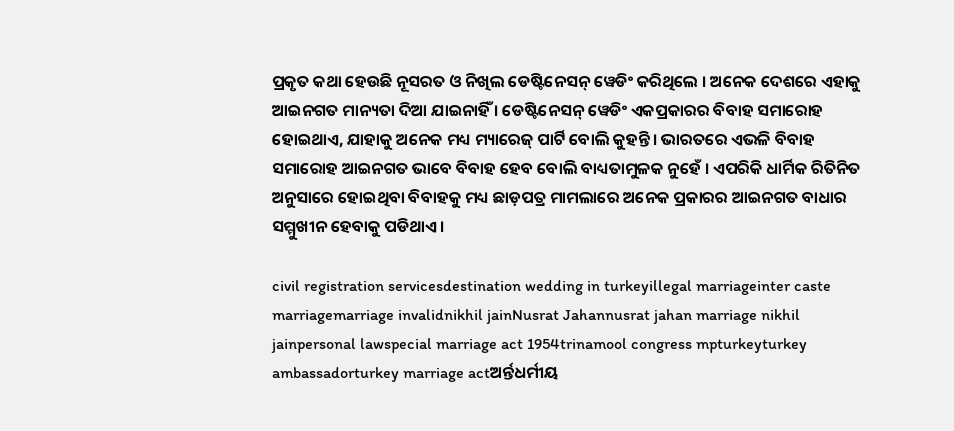ପ୍ରକୃତ କଥା ହେଉଛି ନୂସରତ ଓ ନିଖିଲ ଡେଷ୍ଟିନେସନ୍ ୱେଡିଂ କରିଥିଲେ । ଅନେକ ଦେଶରେ ଏହାକୁ ଆଇନଗତ ମାନ୍ୟତା ଦିଆ ଯାଇନାହିଁ । ଡେଷ୍ଟିନେସନ୍ ୱେଡିଂ ଏକପ୍ରକାରର ବିବାହ ସମାରୋହ ହୋଇଥାଏ, ଯାହାକୁ ଅନେକ ମଧ୍ୟ ମ୍ୟାରେଜ୍ ପାର୍ଟି ବୋଲି କୁହନ୍ତି । ଭାରତରେ ଏଭଳି ବିବାହ ସମାରୋହ ଆଇନଗତ ଭାବେ ବିବାହ ହେବ ବୋଲି ବାଧ୍ୟତାମୁଳକ ନୁହେଁ । ଏପରିକି ଧାର୍ମିକ ରିତିନିତ ଅନୁସାରେ ହୋଇଥିବା ବିବାହକୁ ମଧ୍ୟ ଛାଡ଼ପତ୍ର ମାମଲାରେ ଅନେକ ପ୍ରକାରର ଆଇନଗତ ବାଧାର ସମ୍ମୁଖୀନ ହେବାକୁ ପଡିଥାଏ ।

civil registration servicesdestination wedding in turkeyillegal marriageinter caste marriagemarriage invalidnikhil jainNusrat Jahannusrat jahan marriage nikhil jainpersonal lawspecial marriage act 1954trinamool congress mpturkeyturkey ambassadorturkey marriage actଅର୍ନ୍ତଧର୍ମୀୟ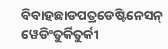ବିବାହଛାଡପତ୍ରଡେଷ୍ଟିନେସନ୍ ୱେଡିଂତୁର୍କିତୁର୍କୀ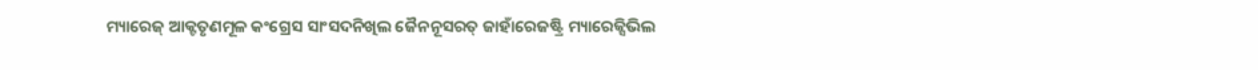ମ୍ୟାରେଜ୍ ଆକ୍ଟତୃଣମୂଳ କଂଗ୍ରେସ ସାଂସଦନିଖିଲ ଜୈନନୂସରତ୍ ଜାହାଁରେଜଷ୍ଟ୍ରି ମ୍ୟାରେଜ୍ସିଭିଲ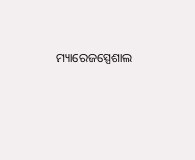ମ୍ୟାରେଜସ୍ପେଶାଲ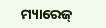ମ୍ୟାରେଜ୍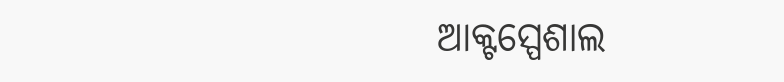ଆକ୍ଟସ୍ପେଶାଲ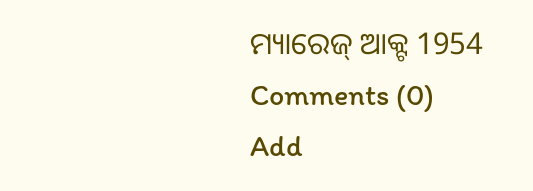ମ୍ୟାରେଜ୍ ଆକ୍ଟ 1954
Comments (0)
Add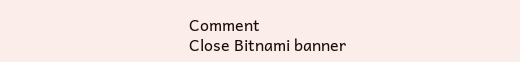Comment
Close Bitnami banner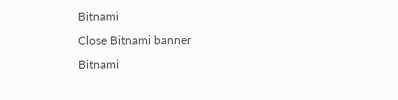Bitnami
Close Bitnami banner
Bitnami